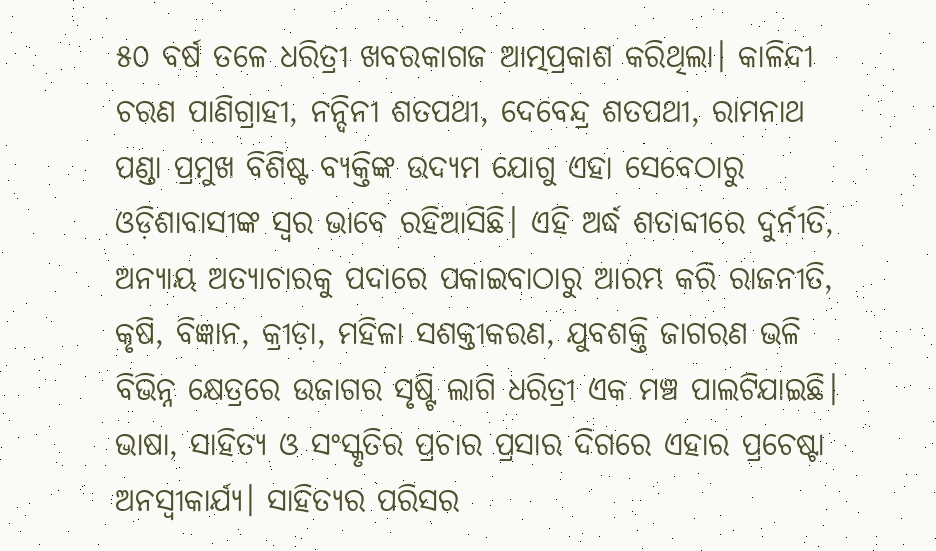୫୦ ବର୍ଷ ତଳେ ଧରିତ୍ରୀ ଖବରକାଗଜ ଆତ୍ମପ୍ରକାଶ କରିଥିଲା। କାଳିନ୍ଦୀ ଚରଣ ପାଣିଗ୍ରାହୀ, ନନ୍ଦିନୀ ଶତପଥୀ, ଦେବେନ୍ଦ୍ର ଶତପଥୀ, ରାମନାଥ ପଣ୍ଡା ପ୍ରମୁଖ ବିଶିଷ୍ଟ ବ୍ୟକ୍ତିଙ୍କ ଉଦ୍ୟମ ଯୋଗୁ ଏହା ସେବେଠାରୁ ଓଡ଼ିଶାବାସୀଙ୍କ ସ୍ୱର ଭାବେ ରହିଆସିଛି। ଏହି ଅର୍ଦ୍ଧ ଶତାବ୍ଦୀରେ ଦୁର୍ନୀତି, ଅନ୍ୟାୟ ଅତ୍ୟାଚାରକୁ ପଦାରେ ପକାଇବାଠାରୁ ଆରମ୍ଭ କରି ରାଜନୀତି, କୃଷି, ବିଜ୍ଞାନ, କ୍ରୀଡ଼ା, ମହିଳା ସଶକ୍ତୀକରଣ, ଯୁବଶକ୍ତି ଜାଗରଣ ଭଳି ବିଭିନ୍ନ କ୍ଷେତ୍ରରେ ଉଜାଗର ସୃଷ୍ଟି ଲାଗି ଧରିତ୍ରୀ ଏକ ମଞ୍ଚ ପାଲଟିଯାଇଛି। ଭାଷା, ସାହିତ୍ୟ ଓ ସଂସ୍କୃତିର ପ୍ରଚାର ପ୍ରସାର ଦିଗରେ ଏହାର ପ୍ରଚେଷ୍ଟା ଅନସ୍ବୀକାର୍ଯ୍ୟ। ସାହିତ୍ୟର ପରିସର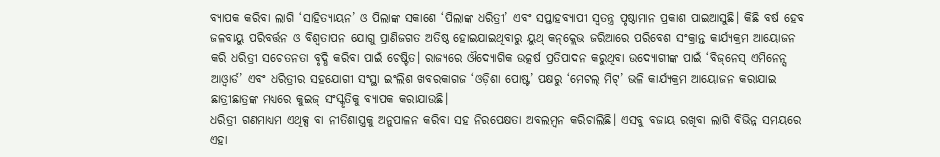ବ୍ୟାପକ କରିବା ଲାଗି ‘ସାହିତ୍ୟାୟନ’ ଓ ପିଲାଙ୍କ ସକାଶେ ‘ପିଲାଙ୍କ ଧରିତ୍ରୀ’ ଏବଂ ସପ୍ତାହବ୍ୟାପୀ ସ୍ୱତନ୍ତ୍ର ପୃଷ୍ଠାମାନ ପ୍ରକାଶ ପାଇଆସୁଛି। କିଛି ବର୍ଷ ହେବ ଜଳବାୟୁ ପରିବର୍ତ୍ତନ ଓ ବିଶ୍ୱତାପନ ଯୋଗୁ ପ୍ରାଣିଜଗତ ଅତିଷ୍ଠ ହୋଇଯାଇଥିବାରୁ ୟୁଥ୍‌ କନ୍‌କ୍ଲେଭ ଜରିଆରେ ପରିବେଶ ସଂକ୍ରାନ୍ତ କାର୍ଯ୍ୟକ୍ରମ ଆୟୋଜନ କରି ଧରିତ୍ରୀ ସଚେତନତା ବୃଦ୍ଧି କରିବା ପାଇଁ ଚେଷ୍ଟିତ। ରାଜ୍ୟରେ ଔଦ୍ୟୋଗିକ ଉତ୍କର୍ଷ ପ୍ରତିପାଦନ କରୁଥିବା ଉଦ୍ୟୋଗୀଙ୍କ ପାଇଁ ‘ବିଜ୍‌ନେସ୍‌ ଏମିନେନ୍ସ ଆଓ୍ବାର୍ଡ’ ଏବଂ ଧରିତ୍ରୀର ସହଯୋଗୀ ସଂସ୍ଥା ଇଂଲିଶ ଖବରକାଗଜ ‘ଓଡ଼ିଶା ପୋଷ୍ଟ’ ପକ୍ଷରୁ ‘ମେଟଲ୍‌ ମିଟ୍‌’ ଭଳି କାର୍ଯ୍ୟକ୍ରମ ଆୟୋଜନ କରାଯାଇ ଛାତ୍ରୀଛାତ୍ରଙ୍କ ମଧ୍ୟରେ କୁଇଜ୍‌ ସଂସ୍କୃତିକୁ ବ୍ୟାପକ କରାଯାଉଛି।
ଧରିତ୍ରୀ ଗଣମାଧ୍ୟମ ଏଥିକ୍ସ ବା ନୀତିଶାସ୍ତ୍ରକୁ ଅନୁପାଳନ କରିବା ସହ ନିରପେକ୍ଷତା ଅବଲମ୍ବନ କରିଚାଲିଛି। ଏସବୁ ବଜାୟ ରଖିବା ଲାଗି ବିଭିନ୍ନ ସମୟରେ ଏହା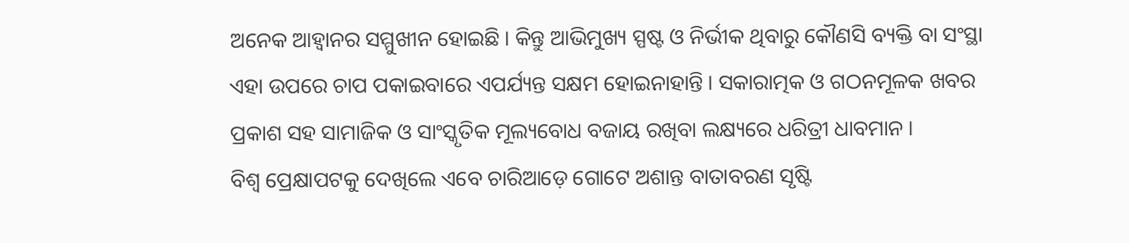ଅନେକ ଆହ୍ବାନର ସମ୍ମୁଖୀନ ହୋଇଛି। କିନ୍ତୁ ଆଭିମୁଖ୍ୟ ସ୍ପଷ୍ଟ ଓ ନିର୍ଭୀକ ଥିବାରୁ କୌଣସି ବ୍ୟକ୍ତି ବା ସଂସ୍ଥା ଏହା ଉପରେ ଚାପ ପକାଇବାରେ ଏପର୍ଯ୍ୟନ୍ତ ସକ୍ଷମ ହୋଇନାହାନ୍ତି। ସକାରାତ୍ମକ ଓ ଗଠନମୂଳକ ଖବର ପ୍ରକାଶ ସହ ସାମାଜିକ ଓ ସାଂସ୍କୃତିକ ମୂଲ୍ୟବୋଧ ବଜାୟ ରଖିବା ଲକ୍ଷ୍ୟରେ ଧରିତ୍ରୀ ଧାବମାନ।
ବିଶ୍ୱ ପ୍ରେକ୍ଷାପଟକୁ ଦେଖିଲେ ଏବେ ଚାରିଆଡ଼େ ଗୋଟେ ଅଶାନ୍ତ ବାତାବରଣ ସୃଷ୍ଟି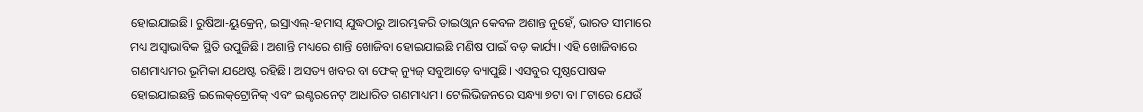ହୋଇଯାଇଛି। ରୁଷିଆ-ୟୁକ୍ରେନ୍‌, ଇସ୍ରାଏଲ୍‌-ହମାସ୍‌ ଯୁଦ୍ଧଠାରୁ ଆରମ୍ଭକରି ତାଇଓ୍ବାନ କେବଳ ଅଶାନ୍ତ ନୁହେଁ, ଭାରତ ସୀମାରେ ମଧ୍ୟ ଅସ୍ୱାଭାବିକ ସ୍ଥିତି ଉପୁଜିଛି। ଅଶାନ୍ତି ମଧ୍ୟରେ ଶାନ୍ତି ଖୋଜିବା ହୋଇଯାଇଛି ମଣିଷ ପାଇଁ ବଡ଼ କାର୍ଯ୍ୟ। ଏହି ଖୋଜିବାରେ ଗଣମାଧ୍ୟମର ଭୂମିକା ଯଥେଷ୍ଟ ରହିଛି। ଅସତ୍ୟ ଖବର ବା ଫେକ୍‌ ନ୍ୟୁଜ୍‌ ସବୁଆଡ଼େ ବ୍ୟାପୁଛି। ଏସବୁର ପୃଷ୍ଠପୋଷକ ହୋଇଯାଇଛନ୍ତି ଇଲେକ୍‌ଟ୍ରୋନିକ୍‌ ଏବଂ ଇଣ୍ଟରନେଟ୍‌ ଆଧାରିତ ଗଣମାଧ୍ୟମ। ଟେଲିଭିଜନରେ ସନ୍ଧ୍ୟା ୭ଟା ବା ୮ଟାରେ ଯେଉଁ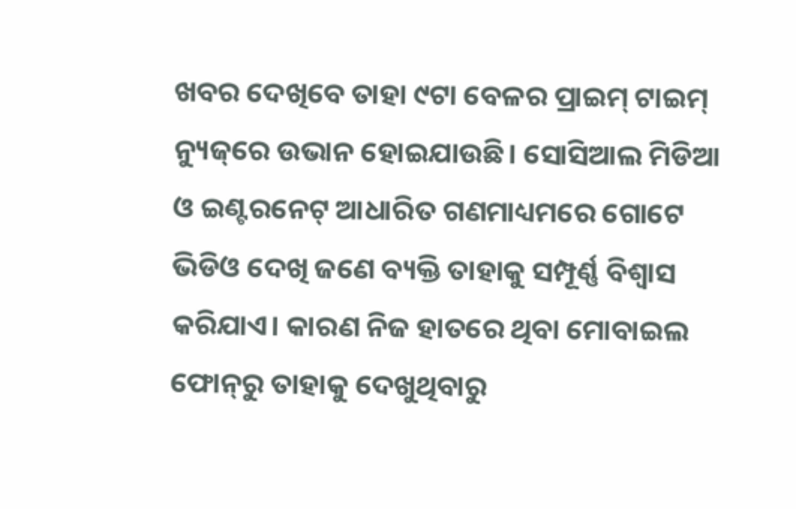ଖବର ଦେଖିବେ ତାହା ୯ଟା ବେଳର ପ୍ରାଇମ୍‌ ଟାଇମ୍‌ ନ୍ୟୁଜ୍‌ରେ ଉଭାନ ହୋଇଯାଉଛି। ସୋସିଆଲ ମିଡିଆ ଓ ଇଣ୍ଟରନେଟ୍‌ ଆଧାରିତ ଗଣମାଧ୍ୟମରେ ଗୋଟେ ଭିଡିଓ ଦେଖି ଜଣେ ବ୍ୟକ୍ତି ତାହାକୁ ସମ୍ପୂର୍ଣ୍ଣ ବିଶ୍ୱାସ କରିଯାଏ। କାରଣ ନିଜ ହାତରେ ଥିବା ମୋବାଇଲ ଫୋନ୍‌ରୁ ତାହାକୁ ଦେଖୁଥିବାରୁ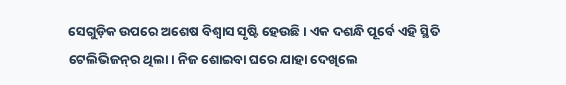ସେଗୁଡ଼ିକ ଉପରେ ଅଶେଷ ବିଶ୍ୱାସ ସୃଷ୍ଟି ହେଉଛି। ଏକ ଦଶନ୍ଧି ପୂର୍ବେ ଏହି ସ୍ଥିତି ଟେଲିଭିଜନ୍‌ର ଥିଲା। ନିଜ ଶୋଇବା ଘରେ ଯାହା ଦେଖିଲେ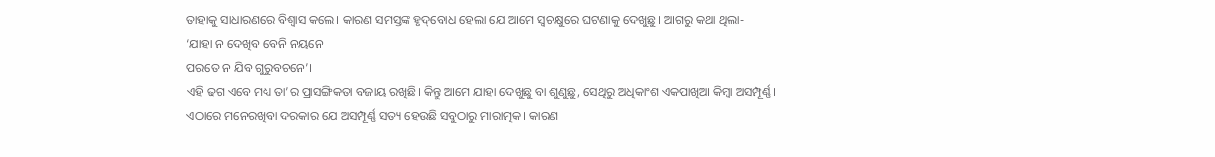ତାହାକୁ ସାଧାରଣରେ ବିଶ୍ୱାସ କଲେ। କାରଣ ସମସ୍ତଙ୍କ ହୃଦ୍‌ବୋଧ ହେଲା ଯେ ଆମେ ସ୍ଵଚକ୍ଷୁରେ ଘଟଣାକୁ ଦେଖୁଛୁ। ଆଗରୁ କଥା ଥିଲା-
‘ଯାହା ନ ଦେଖିବ ବେନି ନୟନେ
ପରତେ ନ ଯିବ ଗୁରୁବଚନେ’।
ଏହି ଢଗ ଏବେ ମଧ୍ୟ ତା’ର ପ୍ରାସଙ୍ଗିକତା ବଜାୟ ରଖିଛି। କିନ୍ତୁ ଆମେ ଯାହା ଦେଖୁଛୁ ବା ଶୁଣୁଛୁ, ସେଥିରୁ ଅଧିକାଂଶ ଏକପାଖିଆ କିମ୍ବା ଅସମ୍ପୂର୍ଣ୍ଣ। ଏଠାରେ ମନେରଖିବା ଦରକାର ଯେ ଅସମ୍ପୂର୍ଣ୍ଣ ସତ୍ୟ ହେଉଛି ସବୁଠାରୁ ମାରାତ୍ମକ। କାରଣ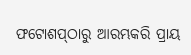ଫଟୋଶପ୍‌ଠାରୁ ଆରମ୍ଭକରି ପ୍ରାୟ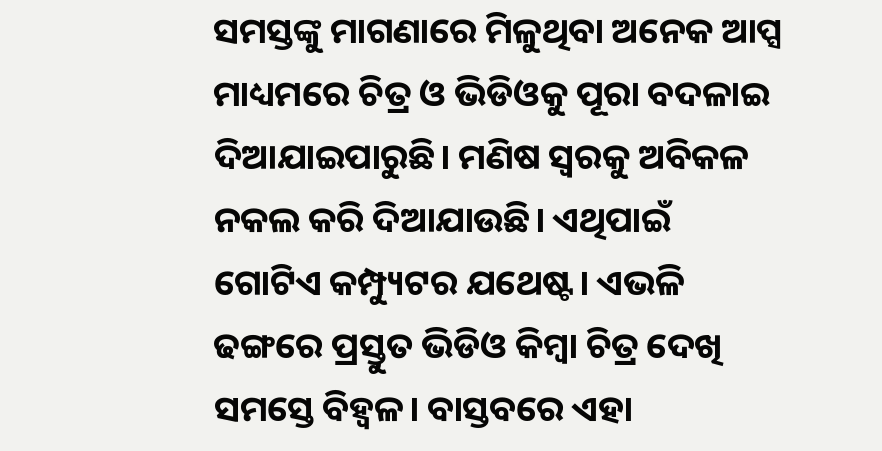ସମସ୍ତଙ୍କୁ ମାଗଣାରେ ମିଳୁଥିବା ଅନେକ ଆପ୍ସ ମାଧ୍ୟମରେ ଚିତ୍ର ଓ ଭିଡିଓକୁ ପୂରା ବଦଳାଇ ଦିଆଯାଇପାରୁଛି। ମଣିଷ ସ୍ବରକୁ ଅବିକଳ ନକଲ କରି ଦିଆଯାଉଛି। ଏଥିପାଇଁ ଗୋଟିଏ କମ୍ପ୍ୟୁଟର ଯଥେଷ୍ଟ। ଏଭଳି ଢଙ୍ଗରେ ପ୍ରସ୍ତୁତ ଭିଡିଓ କିମ୍ବା ଚିତ୍ର ଦେଖି ସମସ୍ତେ ବିହ୍ବଳ। ବାସ୍ତବରେ ଏହା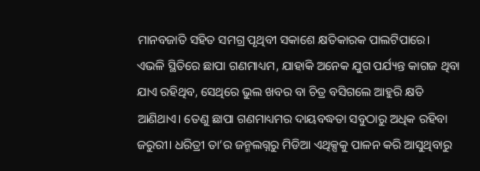ମାନବଜାତି ସହିତ ସମଗ୍ର ପୃଥିବୀ ସକାଶେ କ୍ଷତିକାରକ ପାଲଟିପାରେ।
ଏଭଳି ସ୍ଥିତିରେ ଛାପା ଗଣମାଧ୍ୟମ, ଯାହାକି ଅନେକ ଯୁଗ ପର୍ଯ୍ୟନ୍ତ କାଗଜ ଥିବା ଯାଏ ରହିଥିବ, ସେଥିରେ ଭୁଲ ଖବର ବା ଚିତ୍ର ବସିଗଲେ ଆହୁରି କ୍ଷତି ଆଣିଥାଏ। ତେଣୁ ଛାପା ଗଣମାଧ୍ୟମର ଦାୟବଦ୍ଧତା ସବୁଠାରୁ ଅଧିକ ରହିବା ଜରୁରୀ। ଧରିତ୍ରୀ ତା’ର ଜନ୍ମଲଗ୍ନରୁ ମିଡିଆ ଏଥିକ୍ସକୁ ପାଳନ କରି ଆସୁଥିବାରୁ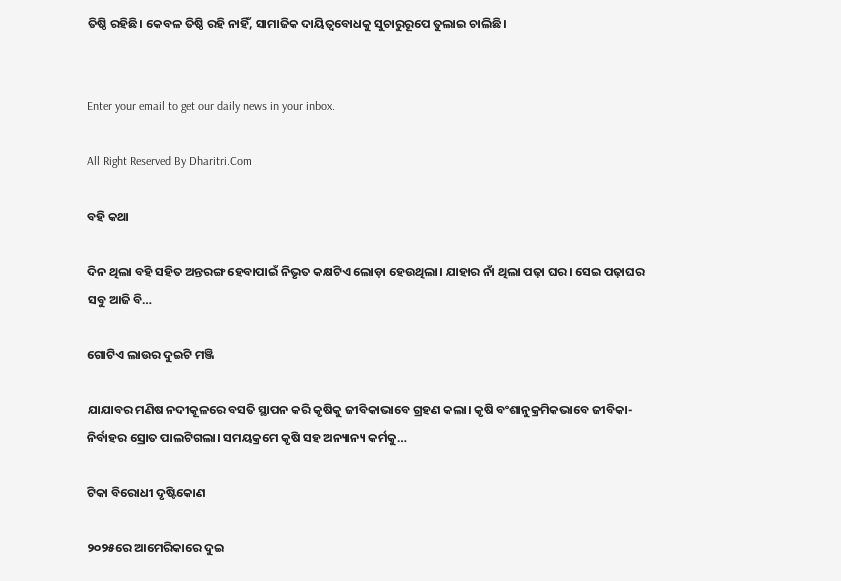ତିଷ୍ଠି ରହିଛି। କେବଳ ତିଷ୍ଠି ରହି ନାହିଁ, ସାମାଜିକ ଦାୟିତ୍ୱବୋଧକୁ ସୁଚାରୁରୂପେ ତୁଲାଇ ଚାଲିଛି।


Enter your email to get our daily news in your inbox.

All Right Reserved By Dharitri.Com

ବହି କଥା

ଦିନ ଥିଲା ବହି ସହିତ ଅନ୍ତରଙ୍ଗ ହେବାପାଇଁ ନିଭୃତ କକ୍ଷଟିଏ ଲୋଡ଼ା ହେଉଥିଲା। ଯାହାର ନାଁ ଥିଲା ପଢ଼ା ଘର। ସେଇ ପଢ଼ାଘର ସବୁ ଆଜି ବି…

ଗୋଟିଏ ଲାଉର ଦୁଇଟି ମଞ୍ଜି

ଯାଯାବର ମଣିଷ ନଦୀକୂଳରେ ବସତି ସ୍ଥାପନ କରି କୃଷିକୁ ଜୀବିକାଭାବେ ଗ୍ରହଣ କଲା। କୃଷି ବଂଶାନୁକ୍ରମିକଭାବେ ଜୀବିକା-ନିର୍ବାହର ସ୍ରୋତ ପାଲଟିଗଲା। ସମୟକ୍ରମେ କୃଷି ସହ ଅନ୍ୟାନ୍ୟ କର୍ମକୁ…

ଟିକା ବିରୋଧୀ ଦୃଷ୍ଟିକୋଣ

୨୦୨୫ରେ ଆମେରିକାରେ ଦୁଇ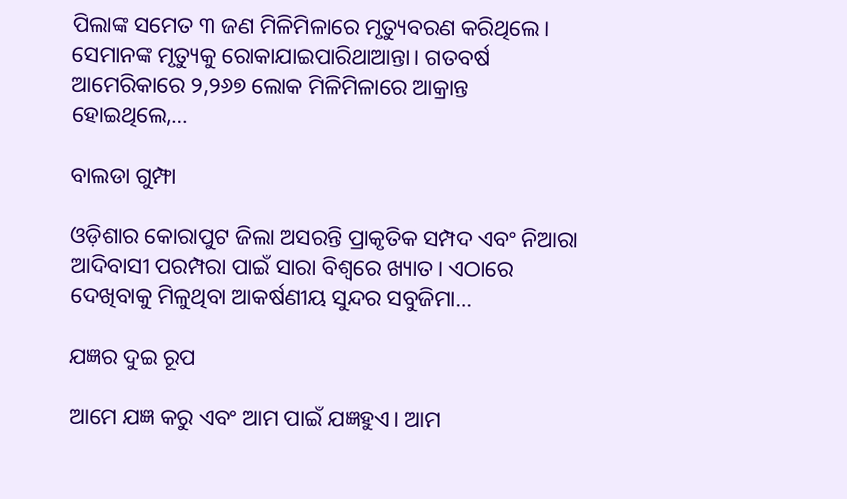ପିଲାଙ୍କ ସମେତ ୩ ଜଣ ମିଳିମିଳାରେ ମୃତ୍ୟୁବରଣ କରିଥିଲେ। ସେମାନଙ୍କ ମୃତ୍ୟୁକୁ ରୋକାଯାଇପାରିଥାଆନ୍ତା। ଗତବର୍ଷ ଆମେରିକାରେ ୨,୨୬୭ ଲୋକ ମିଳିମିଳାରେ ଆକ୍ରାନ୍ତ ହୋଇଥିଲେ,…

ବାଲଡା ଗୁମ୍ଫା

ଓଡ଼ିଶାର କୋରାପୁଟ ଜିଲା ଅସରନ୍ତି ପ୍ରାକୃତିକ ସମ୍ପଦ ଏବଂ ନିଆରା ଆଦିବାସୀ ପରମ୍ପରା ପାଇଁ ସାରା ବିଶ୍ବରେ ଖ୍ୟାତ। ଏଠାରେ ଦେଖିବାକୁ ମିଳୁଥିବା ଆକର୍ଷଣୀୟ ସୁନ୍ଦର ସବୁଜିମା…

ଯଜ୍ଞର ଦୁଇ ରୂପ

ଆମେ ଯଜ୍ଞ କରୁ ଏବଂ ଆମ ପାଇଁ ଯଜ୍ଞହୁଏ। ଆମ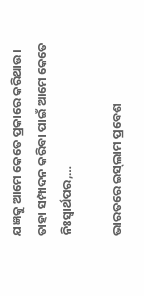ଯଜ୍ଞକୁ ଆମେ କେତେ ପ୍ରକାରେ କରିଥାଉ। ତାହା ସମ୍ପାଦନ କରିବା ପାଇଁ ଆମେ କେତେ ନିଃସ୍ବାର୍ଥପର,…

ଭାରତରେ ଇସ୍‌ଲାମ ପ୍ରବେଶ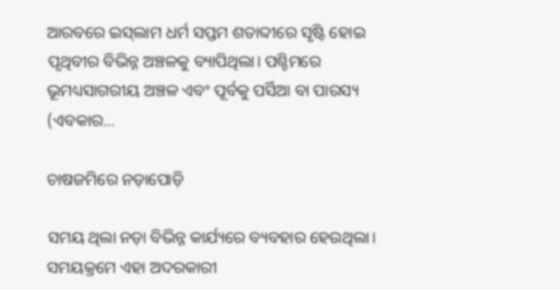ଆରବରେ ଇସ୍‌ଲାମ ଧର୍ମ ସପ୍ତମ ଶତାବ୍ଦୀରେ ସୃଷ୍ଟି ହୋଇ ପୃଥିବୀର ବିଭିନ୍ନ ଅଞ୍ଚଳକୁ ବ୍ୟାପିଥିଲା। ପଶ୍ଚିମରେ ଭୂମଧ୍ୟସାଗରୀୟ ଅଞ୍ଚଳ ଏବଂ ପୂର୍ବକୁ ପର୍ସିଆ ବା ପାରସ୍ୟ (ଏବକାର…

ଚାଷଜମିରେ ନଡ଼ାପୋଡ଼ି

ସମୟ ଥିଲା ନଡ଼ା ବିଭିନ୍ନ କାର୍ଯ୍ୟରେ ବ୍ୟବହାର ହେଉଥିଲା। ସମୟକ୍ରମେ ଏହା ଅଦରକାରୀ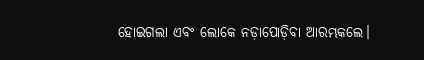ହୋଇଗଲା ଏବଂ ଲୋକେ ନଡ଼ାପୋଡ଼ିବା ଆରମ୍ଭକଲେ।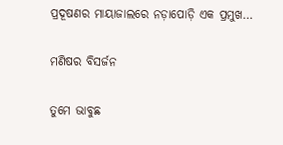ପ୍ରଦୂଷଣର ମାୟାଜାଲରେ ନଡ଼ାପୋଡ଼ି ଏକ ପ୍ରମୁଖ…

ମଣିଷର ବିସର୍ଜନ

ତୁମେ ଭାବୁଛ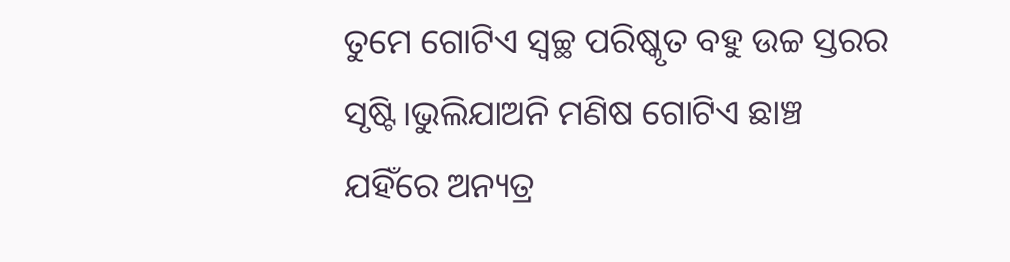ତୁମେ ଗୋଟିଏ ସ୍ବଚ୍ଛ ପରିଷ୍କୃତ ବହୁ ଉଚ୍ଚ ସ୍ତରର ସୃଷ୍ଟି।ଭୁଲିଯାଅନି ମଣିଷ ଗୋଟିଏ ଛାଞ୍ଚ ଯହିଁରେ ଅନ୍ୟତ୍ର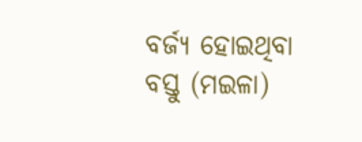ବର୍ଜ୍ୟ ହୋଇଥିବା ବସ୍ତୁ (ମଇଳା)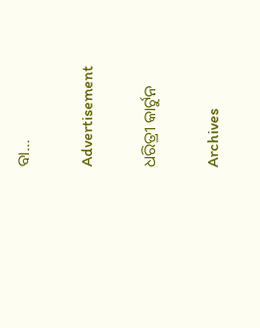ବା…

Advertisement

ଧରିତ୍ରୀ କାର୍ଟୁନ

Archives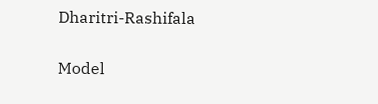Dharitri-Rashifala

Model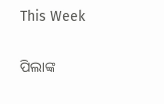This Week

ପିଲାଙ୍କ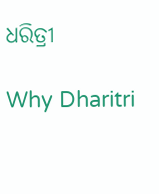ଧରିତ୍ରୀ

Why Dharitri